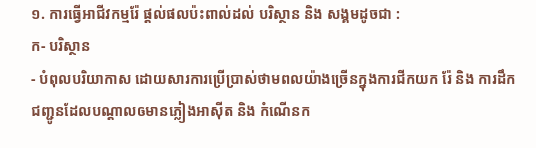១. ការធ្វើអាជីវកម្មរ៉ែ ផ្តល់ផលប៉ះពាល់ដល់ បរិស្ថាន និង សង្គមដូចជា :
ក- បរិស្ថាន
- បំពុលបរិយាកាស ដោយសារការប្រើប្រាស់ថាមពលយ៉ាងច្រើនក្នុងការជីកយក រ៉ែ និង ការដឹកជញ្ជូនដែលបណ្តាលឲមានភ្លៀងអាស៊ីត និង កំណើនក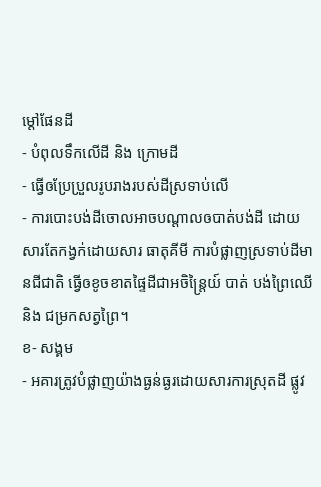ម្តៅផែនដី
- បំពុលទឹកលើដី និង ក្រោមដី
- ធ្វើឲប្រែប្រួលរូបរាងរបស់ដីស្រទាប់លើ
- ការបោះបង់ដីចោលអាចបណ្តាលឲបាត់បង់ដី ដោយសារតែកង្វក់ដោយសារ ធាតុគីមី ការបំផ្លាញស្រទាប់ដីមានជីជាតិ ធ្វើឲខូចខាតផ្ទៃដីជាអចិន្ត្រៃយ៍ បាត់ បង់ព្រៃឈើ និង ជម្រកសត្វព្រៃ។
ខ- សង្គម
- អគារត្រូវបំផ្លាញយ៉ាងធ្ងន់ធ្ងរដោយសារការស្រុតដី ផ្លូវ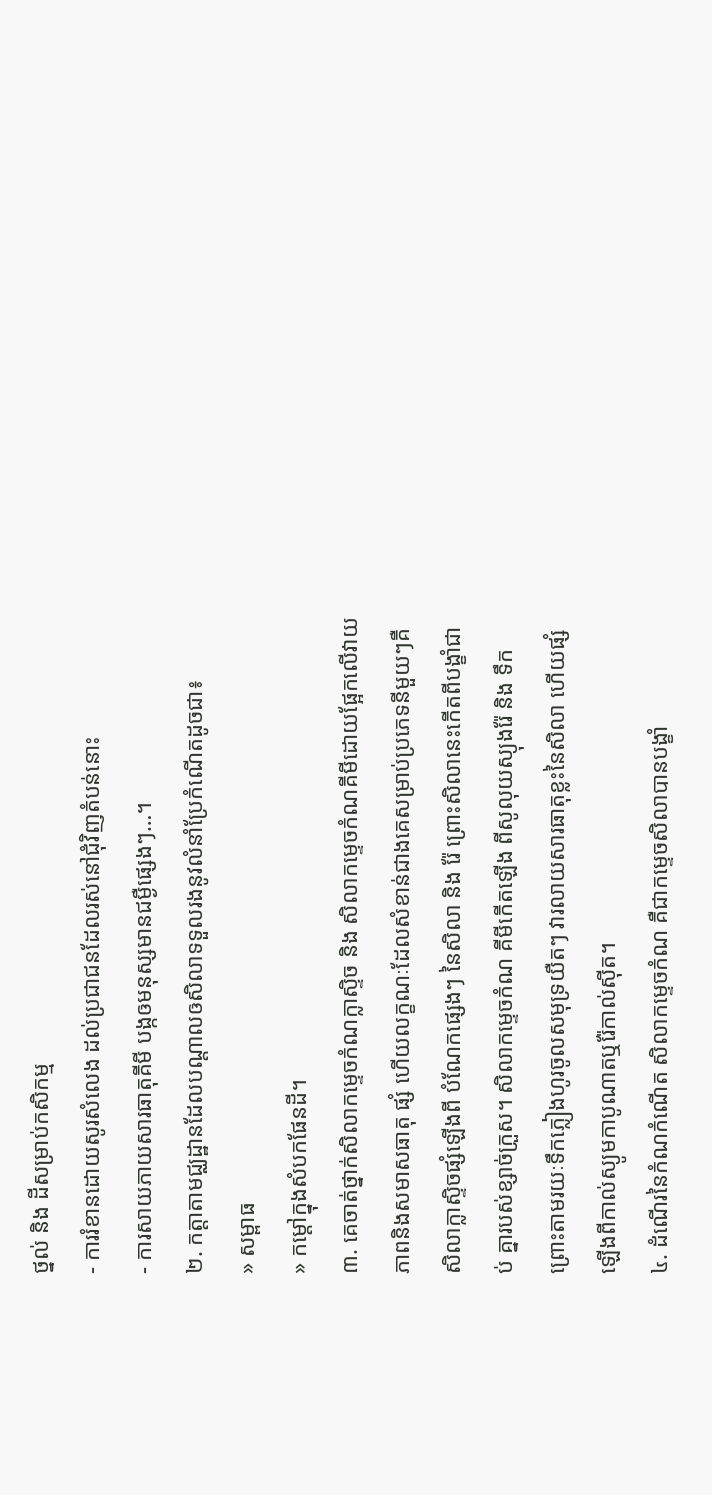ថ្នល់ និង ដីសម្រាប់កសិកម្ម
- ការរំខានដោយសូរសំលេង ដល់ប្រជាជនដែលរស់នៅជុំវិញតំបន់នោះ
- ការសាយភាយសារធាតុគីមី បង្កឲមនុស្សមានជម្ងឺផ្សេងៗ…។
២. កត្តាតាមជ្ឈដ្ឋានដែលបណ្តាលឲសិលាទទួលរងនូវលំនាំប្រែកំណើតដូចជា៖
» សម្ពាធ
» កម្តៅក្នុងសំបកផែនដី។
៣. គេចាត់ថ្នាក់សិលាកម្ទេចកំណក្លាស្ទិច និង សិលាកម្ទេចកំណគីមីដោយផ្អែកលើវាយភាពនិងសមាសធាតុ ផ្សំ ហើយលក្ខណៈដែលសំខាន់ជាងគេសម្រាប់ប្រភេទនីមួយៗគឺសិលាក្លាស្ទិចផ្សំឡើងពី បំណែកផ្សេងៗ នៃសិលា និង រ៉ែ ព្រោះសិលានេះកើតពីបង្ខាំជាប់ គ្នារបស់ខ្សាច់ក្រួស។ សិលាកម្ទេចកំណ គីមីកើតឡើង ពីសូលុយស្យុងរ៉ែ និង ទឹក ព្រោះតាមរយៈទឹកភ្លៀងហូរចូលសមុទ្រយឺតៗ វារលាយសារធាតុខ្លះនៃសិលា ហើយផ្សំ ឡើងពីកាល់ស្យូមកាបូណាតឬរ៉ែកាល់ស៊ីត។
៤. ដំណើរនៃកំណកំណើត សិលាកម្ទេចកំណ គឺជាកម្ទេចសិលាបានបង្ខាំ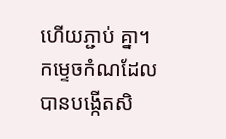ហើយភ្ជាប់ គ្នា។ កម្ទេចកំណដែលបានបង្កើតសិ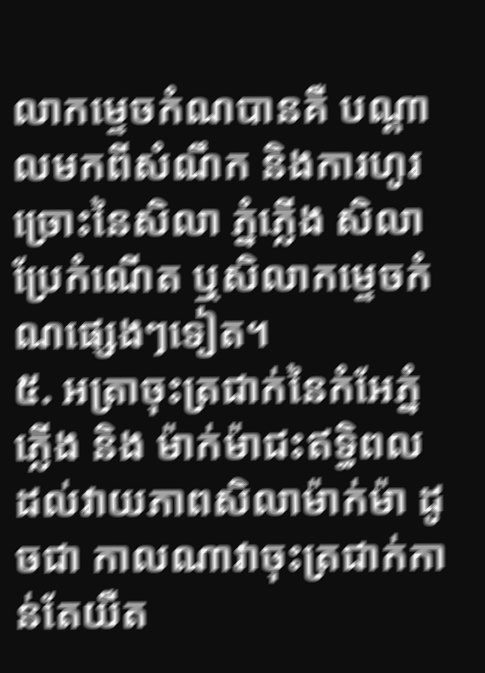លាកម្ទេចកំណបានគឺ បណ្តាលមកពីសំណឹក និងការហូរច្រោះនៃសិលា ភ្នំភ្លើង សិលាប្រែកំណើត ឬសិលាកម្ទេចកំណផ្សេងៗទៀត។
៥. អត្រាចុះត្រជាក់នៃកំអែភ្នំភ្លើង និង ម៉ាក់ម៉ាជះឥទ្ធិពលដល់វាយភាពសិលាម៉ាក់ម៉ា ដូចជា កាលណាវាចុះត្រជាក់កាន់តែយឺត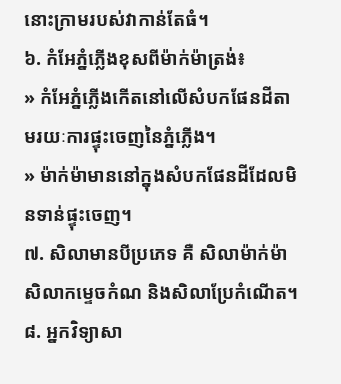នោះក្រាមរបស់វាកាន់តែធំ។
៦. កំអែភ្នំភ្លើងខុសពីម៉ាក់ម៉ាត្រង់៖
» កំអែភ្នំភ្លើងកើតនៅលើសំបកផែនដីតាមរយៈការផ្ទុះចេញនៃភ្នំភ្លើង។
» ម៉ាក់ម៉ាមាននៅក្នុងសំបកផែនដីដែលមិនទាន់ផ្ទុះចេញ។
៧. សិលាមានបីប្រភេទ គឺ សិលាម៉ាក់ម៉ា សិលាកម្ទេចកំណ និងសិលាប្រែកំណើត។
៨. អ្នកវិទ្យាសា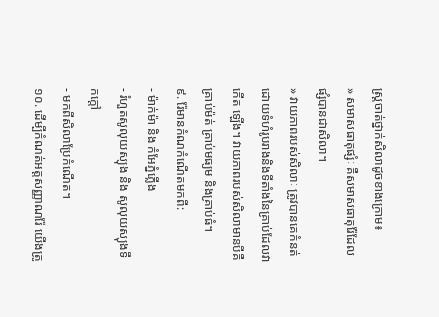ស្ត្រចាត់ថ្នាក់សិលាដូចខាងក្រោម៖
» សមាសធាតុផ្សំៈ គឺសមាសធាតុរ៉ែដែលផ្សំបានជាសិលា។
» វាយភាពរបស់សិលាៈ ត្រូវបានគេកំនត់ដោយទំហំរូបរាងនិងទីតាំងនៃគ្រាប់ដែលវា កើត ឡើង។ វាយភាពរបស់សិលាមានបីគឺ គ្រាប់ម៉ត់ គ្រាប់មធ្យម និងគ្រាប់ធំ។
៩. រ៉ែមានកំណកំណើតមកពី:
- ម៉ាក់ម៉ា និង កំអែភ្នំភ្លើង
- រំហួតសូលុយស្យុង និង សូលុយស្យុងទឹកក្តៅ
- មកពីសិលាប្រែកំណើត។
១០. ដើម្បីកំណត់អត្តសញ្ញាណរ៉ែ យើងត្រូ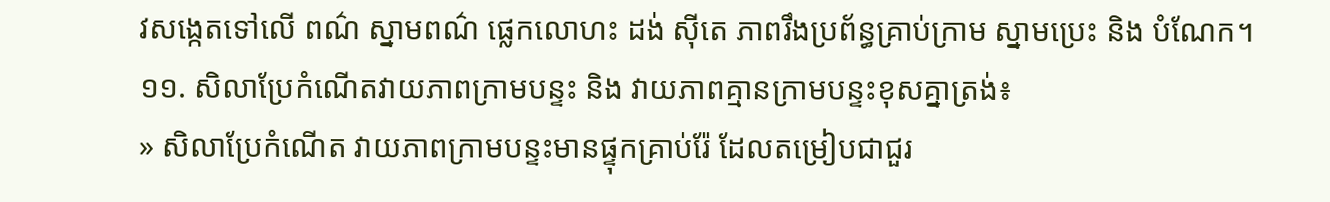វសង្កេតទៅលើ ពណ៌ ស្នាមពណ៌ ផ្លេកលោហះ ដង់ ស៊ីតេ ភាពរឹងប្រព័ន្ធគ្រាប់ក្រាម ស្នាមប្រេះ និង បំណែក។
១១. សិលាប្រែកំណើតវាយភាពក្រាមបន្ទះ និង វាយភាពគ្មានក្រាមបន្ទះខុសគ្នាត្រង់៖
» សិលាប្រែកំណើត វាយភាពក្រាមបន្ទះមានផ្ទុកគ្រាប់រ៉ែ ដែលតម្រៀបជាជួរ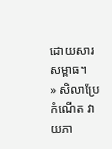ដោយសារសម្ពាធ។
» សិលាប្រែកំណើត វាយភា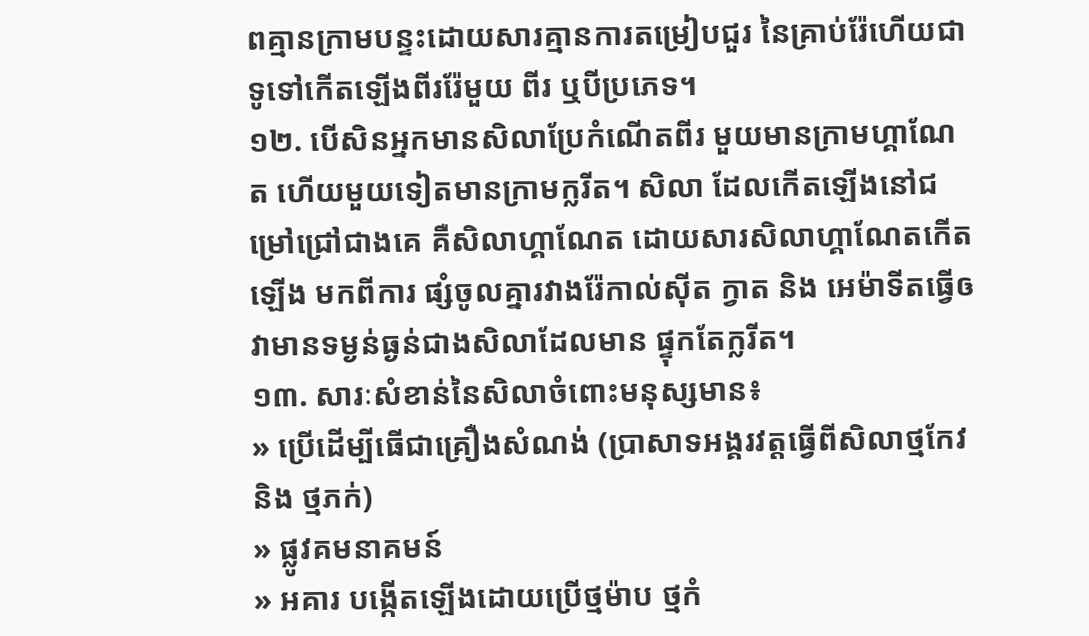ពគ្មានក្រាមបន្ទះដោយសារគ្មានការតម្រៀបជួរ នៃគ្រាប់រ៉ែហើយជាទូទៅកើតឡើងពីររ៉ែមួយ ពីរ ឬបីប្រភេទ។
១២. បើសិនអ្នកមានសិលាប្រែកំណើតពីរ មួយមានក្រាមហ្គាណែត ហើយមួយទៀតមានក្រាមក្លរីត។ សិលា ដែលកើតឡើងនៅជម្រៅជ្រៅជាងគេ គឺសិលាហ្គាណែត ដោយសារសិលាហ្គាណែតកើតឡើង មកពីការ ផ្សំចូលគ្នារវាងរ៉ែកាល់ស៊ីត ក្វាត និង អេម៉ាទីតធ្វើឲវាមានទម្ងន់ធ្ងន់ជាងសិលាដែលមាន ផ្ទុកតែក្លរីត។
១៣. សារៈសំខាន់នៃសិលាចំពោះមនុស្សមាន៖
» ប្រើដើម្បីធើជាគ្រឿងសំណង់ (ប្រាសាទអង្គរវត្តធ្វើពីសិលាថ្មកែវ និង ថ្មភក់)
» ផ្លូវគមនាគមន៍
» អគារ បង្កើតឡើងដោយប្រើថ្មម៉ាប ថ្មកំ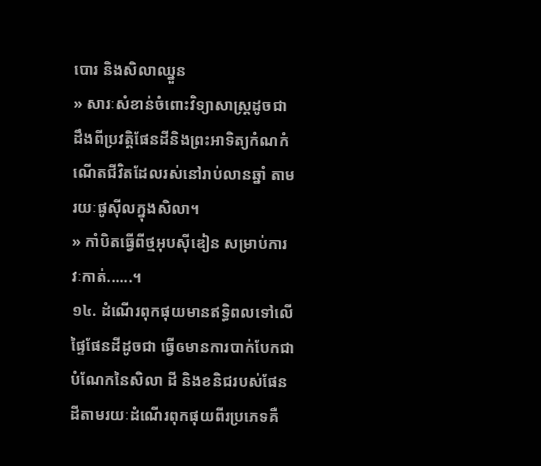បោរ និងសិលាឈ្នួន
» សារៈសំខាន់ចំពោះវិទ្យាសាស្ត្រដូចជា ដឹងពីប្រវត្តិផែនដីនិងព្រះអាទិត្យកំណកំណើតជីវិតដែលរស់នៅរាប់លានឆ្នាំ តាមរយៈផូស៊ីលក្នុងសិលា។
» កាំបិតធ្វើពីថ្មអុបស៊ីឌៀន សម្រាប់ការវៈកាត់......។
១៤. ដំណើរពុកផុយមានឥទ្ធិពលទៅលើផ្ទៃផែនដីដូចជា ធ្វើឲមានការបាក់បែកជាបំណែកនៃសិលា ដី និងខនិជរបស់ផែនដីតាមរយៈដំណើរពុកផុយពីរប្រភេទគឺ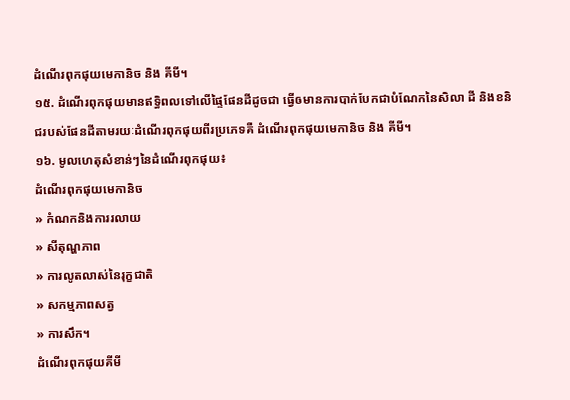ដំណើរពុកផុយមេកានិច និង គីមី។
១៥. ដំណើរពុកផុយមានឥទ្ធិពលទៅលើផ្ទៃផែនដីដូចជា ធ្វើឲមានការបាក់បែកជាបំណែកនៃសិលា ដី និងខនិជរបស់ផែនដីតាមរយៈដំណើរពុកផុយពីរប្រភេទគឺ ដំណើរពុកផុយមេកានិច និង គីមី។
១៦. មូលហេតុសំខាន់ៗនៃដំណើរពុកផុយ៖
ដំណើរពុកផុយមេកានិច
» កំណកនិងការរលាយ
» សីតុណ្ហភាព
» ការលូតលាស់នៃរុក្ខជាតិ
» សកម្មភាពសត្វ
» ការសឹក។
ដំណើរពុកផុយគីមី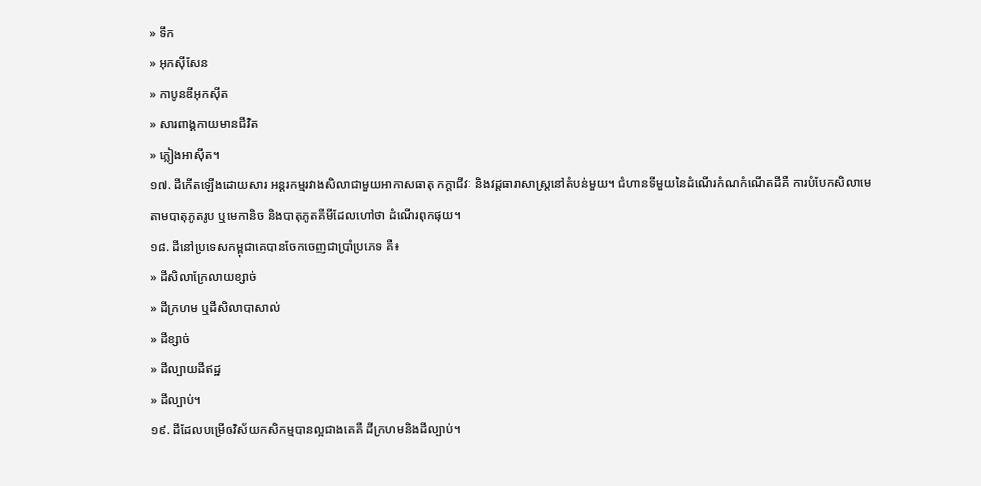» ទឹក
» អុកស៊ីសែន
» កាបូនឌីអុកស៊ីត
» សារពាង្គកាយមានជីវិត
» ភ្លៀងអាស៊ីត។
១៧. ដីកើតឡើងដោយសារ អន្តរកម្មរវាងសិលាជាមួយអាកាសធាតុ កក្តាជីវៈ និងវដ្តធារាសាស្ត្រនៅតំបន់មួយ។ ជំហានទីមួយនៃដំណើរកំណកំណើតដីគឺ ការបំបែកសិលាមេតាមបាតុភូតរូប ឬមេកានិច និងបាតុភូតគីមីដែលហៅថា ដំណើរពុកផុយ។
១៨. ដីនៅប្រទេសកម្ពុជាគេបានចែកចេញជាប្រាំប្រភេទ គឺ៖
» ដីសិលាក្រែលាយខ្សាច់
» ដីក្រហម ឬដីសិលាបាសាល់
» ដីខ្សាច់
» ដីល្បាយដីឥដ្ឋ
» ដីល្បាប់។
១៩. ដីដែលបម្រើឲវិស័យកសិកម្មបានល្អជាងគេគឺ ដីក្រហមនិងដីល្បាប់។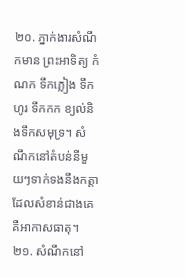២០. ភ្នាក់ងារសំណឹកមាន ព្រះអាទិត្យ កំណក ទឹកភ្លៀង ទឹកហូរ ទឹកកក ខ្យល់និងទឹកសមុទ្រ។ សំណឹកនៅតំបន់នីមួយៗទាក់ទងនឹងកត្តាដែលសំខាន់ជាងគេគឺអាកាសធាតុ។
២១. សំណឹកនៅ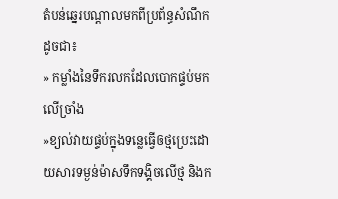តំបន់ឆ្នេរបណ្តាលមកពីប្រព័ន្ធសំណឹកដូចជា៖
» កម្លាំងនៃទឹករលកដែលបោកផ្ទប់មកលើច្រាំង
»ខ្យល់វាយផ្ទប់ក្នុងទន្លេធ្វើឲថ្មប្រេះដោយសារទម្ងន់ម៉ាសទឹកទង្គិចលើថ្ម និងក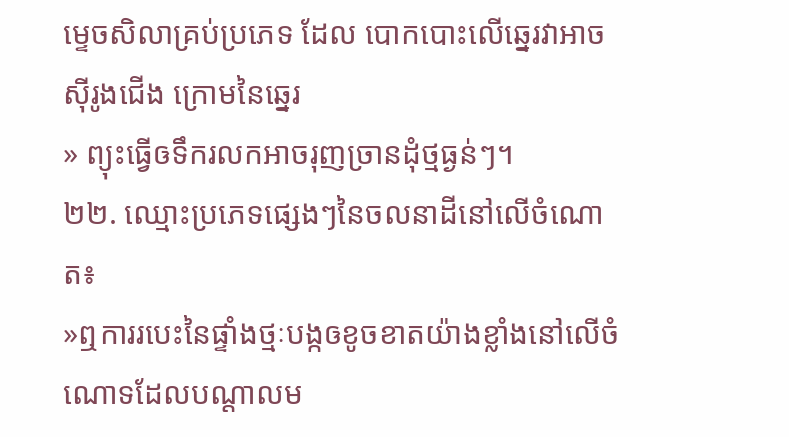ម្ទេចសិលាគ្រប់ប្រភេទ ដែល បោកបោះលើឆ្នេរវាអាចស៊ីរូងជើង ក្រោមនៃឆ្នេរ
» ព្យុះធ្វើឲទឹករលកអាចរុញច្រានដុំថ្មធ្ងន់ៗ។
២២. ឈ្មោះប្រភេទផ្សេងៗនៃចលនាដីនៅលើចំណោត៖
»ឮការរបេះនៃផ្ទាំងថ្មៈបង្កឲខូចខាតយ៉ាងខ្លាំងនៅលើចំណោទដែលបណ្តាលម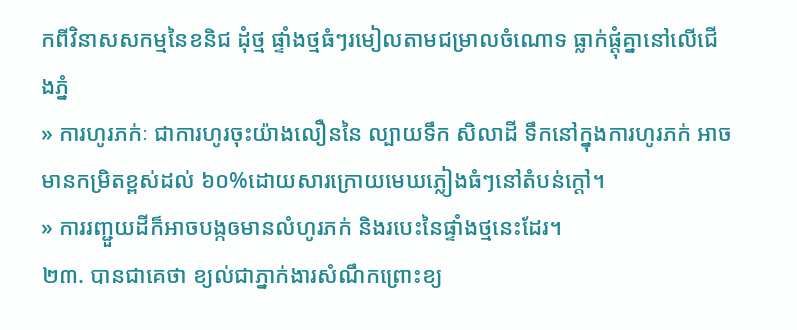កពីវិនាសសកម្មនៃខនិជ ដុំថ្ម ផ្ទាំងថ្មធំៗរមៀលតាមជម្រាលចំណោទ ធ្លាក់ផ្តុំគ្នានៅលើជើងភ្នំ
» ការហូរភក់ៈ ជាការហូរចុះយ៉ាងលឿននៃ ល្បាយទឹក សិលាដី ទឹកនៅក្នុងការហូរភក់ អាចមានកម្រិតខ្ពស់ដល់ ៦០%ដោយសារក្រោយមេឃភ្លៀងធំៗនៅតំបន់ក្តៅ។
» ការរញ្ជួយដីក៏អាចបង្កឲមានលំហូរភក់ និងរបេះនៃផ្ទាំងថ្មនេះដែរ។
២៣. បានជាគេថា ខ្យល់ជាភ្នាក់ងារសំណឹកព្រោះខ្យ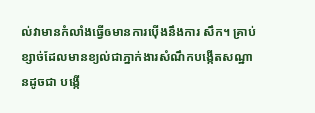ល់វាមានកំលាំងធ្វើឲមានការប៉ើងនឹងការ សឹក។ គ្រាប់ខ្សាច់ដែលមានខ្យល់ជាភ្នាក់ងារសំណឹកបង្កើតសណ្ឋានដូចជា បង្កើ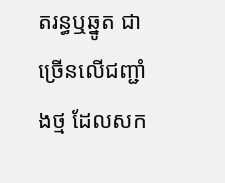តរន្ធឬឆ្នូត ជាច្រើនលើជញ្ជាំងថ្ម ដែលសក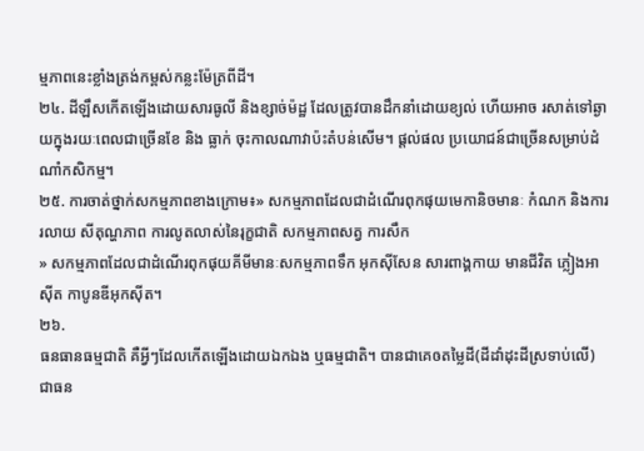ម្មភាពនេះខ្លាំងត្រង់កម្ពស់កន្លះម៉ែត្រពីដី។
២៤. ដីឡឹសកើតឡើងដោយសារធូលី និងខ្សាច់ម៉ដ្ឋ ដែលត្រូវបានដឹកនាំដោយខ្យល់ ហើយអាច រសាត់ទៅឆ្ងាយក្នុងរយៈពេលជាច្រើនខែ និង ធ្លាក់ ចុះកាលណាវាប៉ះតំបន់សើម។ ផ្តល់ផល ប្រយោជន៍ជាច្រើនសម្រាប់ដំណាំកសិកម្ម។
២៥. ការចាត់ថ្នាក់សកម្មភាពខាងក្រោម៖» សកម្មភាពដែលជាដំណើរពុកផុយមេកានិចមានៈ កំណក និងការរលាយ សីតុណ្ហភាព ការលូតលាស់នៃរុក្ខជាតិ សកម្មភាពសត្វ ការសឹក
» សកម្មភាពដែលជាដំណើរពុកផុយគីមីមានៈសកម្មភាពទឹក អុកស៊ីសែន សារពាង្គកាយ មានជីវិត ភ្លៀងអាស៊ីត កាបូនឌីអុកស៊ីត។
២៦.
ធនធានធម្មជាតិ គឺអ្វីៗដែលកើតឡើងដោយឯកឯង ឬធម្មជាតិ។ បានជាគេឲតម្លៃដី(ដីដាំដុះដីស្រទាប់លើ) ជាធន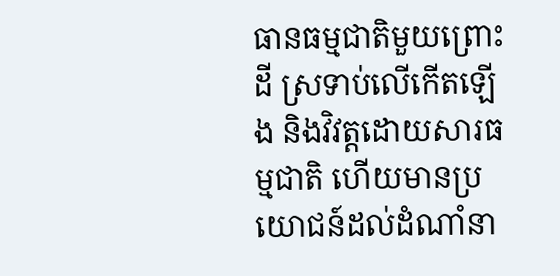ធានធម្មជាតិមួយព្រោះដី ស្រទាប់លើកើតឡើង និងវិវត្តដោយសារធម្មជាតិ ហើយមានប្រយោជន៍ដល់ដំណាំនា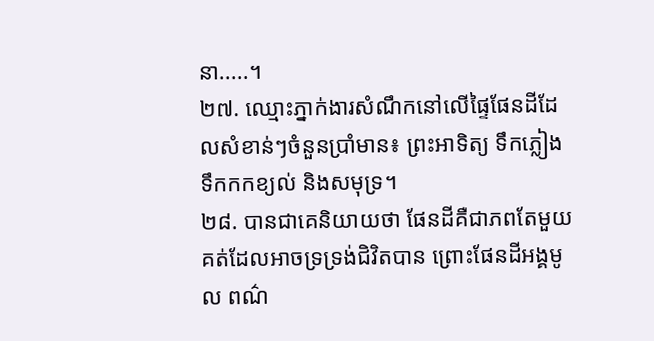នា.....។
២៧. ឈ្មោះភ្នាក់ងារសំណឹកនៅលើផ្ទៃផែនដីដែលសំខាន់ៗចំនួនប្រាំមាន៖ ព្រះអាទិត្យ ទឹកភ្លៀង ទឹកកកខ្យល់ និងសមុទ្រ។
២៨. បានជាគេនិយាយថា ផែនដីគឺជាភពតែមួយគត់ដែលអាចទ្រទ្រង់ជិវិតបាន ព្រោះផែនដីអង្គមូល ពណ៌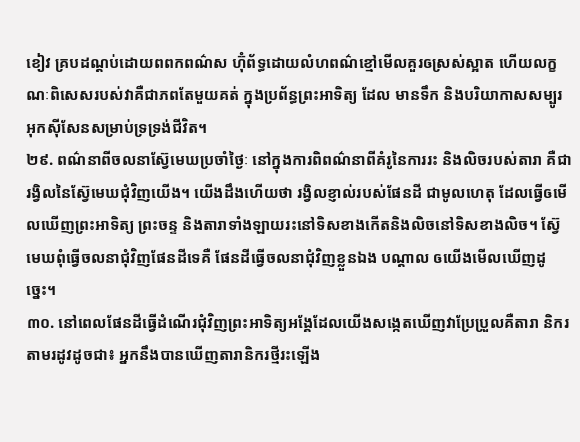ខៀវ គ្របដណ្តប់ដោយពពកពណ៌ស ហ៊ុំព័ទ្ធដោយលំហពណ៌ខ្មៅមើលគួរឲស្រស់ស្អាត ហើយលក្ខណៈពិសេសរបស់វាគឺជាភពតែមួយគត់ ក្នុងប្រព័ន្ធព្រះអាទិត្យ ដែល មានទឹក និងបរិយាកាសសម្បូរ អុកស៊ីសែនសម្រាប់ទ្រទ្រង់ជីវិត។
២៩. ពណ៌នាពីចលនាស៊្វែមេឃប្រចាំថ្ងៃៈ នៅក្នុងការពិពណ៌នាពីគំរូនៃការរះ និងលិចរបស់តារា គឺជារង្វិលនៃស៊្វែមេឃជុំវិញយើង។ យើងដឹងហើយថា រង្វិលខ្ញាល់របស់ផែនដី ជាមូលហេតុ ដែលធ្វើឲមើលឃើញព្រះអាទិត្យ ព្រះចន្ទ និងតារាទាំងឡាយរះនៅទិសខាងកើតនិងលិចនៅទិសខាងលិច។ ស៊្វែមេឃពុំធ្វើចលនាជុំវិញផែនដីទេគឺ ផែនដីធ្វើចលនាជុំវិញខ្លួនឯង បណ្តាល ឲយើងមើលឃើញដូច្នេះ។
៣០. នៅពេលផែនដីធ្វើដំណើរជុំវិញព្រះអាទិត្យអង្គែដែលយើងសង្កេតឃើញវាប្រែប្រួលគឺតារា និករតាមរដូវដូចជា៖ អ្នកនឹងបានឃើញតារានិករថ្មីរះឡើង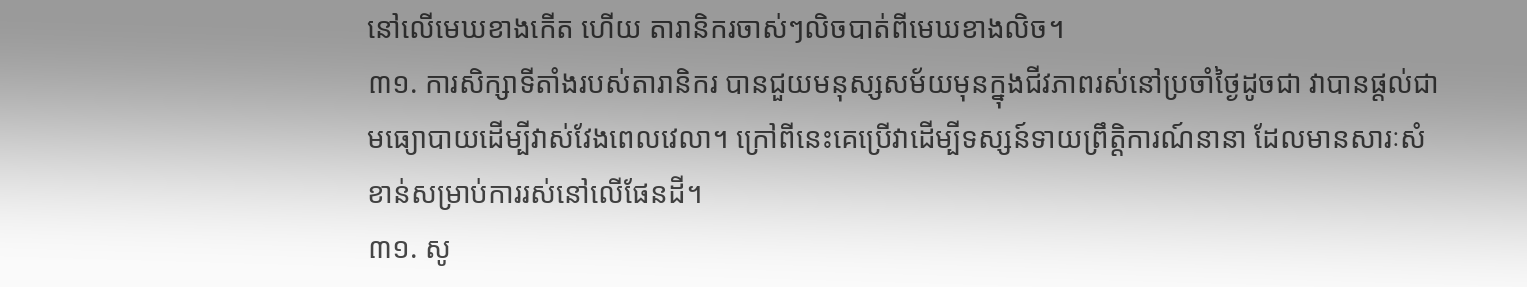នៅលើមេឃខាងកើត ហើយ តារានិករចាស់ៗលិចបាត់ពីមេឃខាងលិច។
៣១. ការសិក្សាទីតាំងរបស់តារានិករ បានជួយមនុស្សសម័យមុនក្នុងជីវភាពរស់នៅប្រចាំថ្ងៃដូចជា វាបានផ្តល់ជាមធ្យោបាយដើម្បីវាស់វែងពេលវេលា។ ក្រៅពីនេះគេប្រើវាដើម្បីទស្សន៍ទាយព្រឹត្តិការណ៍នានា ដែលមានសារៈសំខាន់សម្រាប់ការរស់នៅលើផែនដី។
៣១. សូ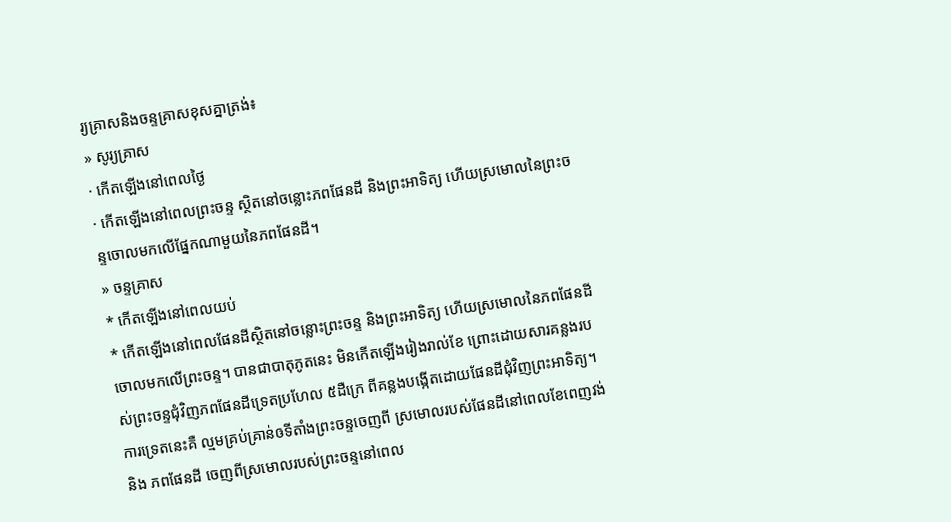រ្យគ្រាសនិងចន្ទគ្រាសខុសគ្នាត្រង់៖
» សូរ្យគ្រាស
· កើតឡើងនៅពេលថ្ងៃ
· កើតឡើងនៅពេលព្រះចន្ទ ស្ថិតនៅចន្លោះភពផែនដី និងព្រះអាទិត្យ ហើយស្រមោលនៃព្រះចន្ទចោលមកលើផ្នែកណាមួយនៃភពផែនដី។
» ចន្ទគ្រាស
* កើតឡើងនៅពេលយប់
* កើតឡើងនៅពេលផែនដីស្ថិតនៅចន្លោះព្រះចន្ទ និងព្រះអាទិត្យ ហើយស្រមោលនៃភពផែនដីចោលមកលើព្រះចន្ទ។ បានជាបាតុភូតនេះ មិនកើតឡើងរៀងរាល់ខែ ព្រោះដោយសារគន្លងរបស់ព្រះចន្ទជុំវិញភពផែនដីទ្រេតប្រហែល ៥ដឺក្រេ ពីគន្លងបង្កើតដោយផែនដីជុំវិញព្រះអាទិត្យ។ ការទ្រេតនេះគឺ ល្មមគ្រប់គ្រាន់ឲទីតាំងព្រះចន្ទចេញពី ស្រមោលរបស់ផែនដីនៅពេលខែពេញវង់ និង ភពផែនដី ចេញពីស្រមោលរបស់ព្រះចន្ទនៅពេល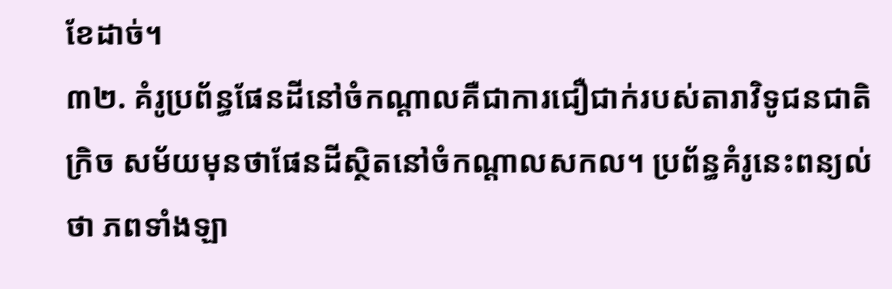ខែដាច់។
៣២. គំរូប្រព័ន្ធផែនដីនៅចំកណ្តាលគឺជាការជឿជាក់របស់តារាវិទូជនជាតិក្រិច សម័យមុនថាផែនដីស្ថិតនៅចំកណ្តាលសកល។ ប្រព័ន្ធគំរូនេះពន្យល់ថា ភពទាំងឡា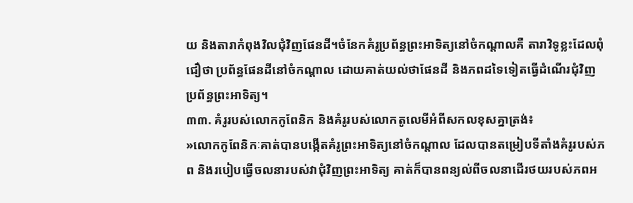យ និងតារាកំពុងវិលជុំវិញផែនដី។ចំនែកគំរូប្រព័ន្ធព្រះអាទិត្យនៅចំកណ្តាលគឺ តារាវិទូខ្លះដែលពុំជឿថា ប្រព័ន្ធផែនដីនៅចំកណ្តាល ដោយគាត់យល់ថាផែនដី និងភពដទៃទៀតធ្វើដំណើរជុំវិញប្រព័ន្ធព្រះអាទិត្យ។
៣៣. គំរូរបស់លោកកូពែនិក និងគំរូរបស់លោកតូលេមីអំពីសកលខុសគ្នាត្រង់៖
»លោកកូពែនិកៈគាត់បានបង្កើតគំរូព្រះអាទិត្យនៅចំកណ្តាល ដែលបានតម្រៀបទីតាំងគំរូរបស់ភព និងរបៀបធ្វើចលនារបស់វាជុំវិញព្រះអាទិត្យ គាត់ក៏បានពន្យល់ពីចលនាដើរថយរបស់ភពអ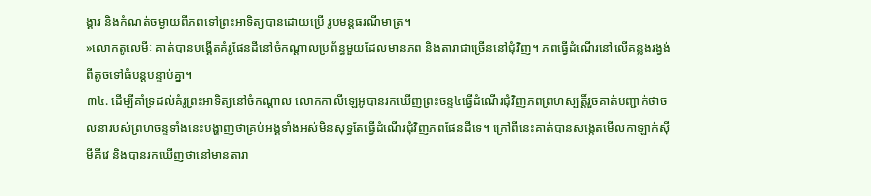ង្គារ និងកំណត់ចម្ងាយពីភពទៅព្រះអាទិត្យបានដោយប្រើ រូបមន្តធរណីមាត្រ។
»លោកតូលេមីៈ គាត់បានបង្គើតគំរូផែនដីនៅចំកណ្តាលប្រព័ន្ធមួយដែលមានភព និងតារាជាច្រើននៅជុំវិញ។ ភពធ្វើដំណើរនៅលើគន្លងរង្វង់ពីតូចទៅធំបន្តបន្ទាប់គ្នា។
៣៤. ដើម្បីគាំទ្រដល់គំរូព្រះអាទិត្យនៅចំកណ្តាល លោកកាលីឡេអូបានរកឃើញព្រះចន្ទ៤ធ្វើដំណើរជុំវិញភពព្រហស្បត្តិ៍រួចគាត់បញ្ជាក់ថាចលនារបស់ព្រហចន្ទទាំងនេះបង្ហាញថាគ្រប់អង្គទាំងអស់មិនសុទ្ធតែធ្វើដំណើរជុំវិញភពផែនដីទេ។ ក្រៅពីនេះគាត់បានសង្កេតមើលកាឡាក់ស៊ីមីគីវេ និងបានរកឃើញថានៅមានតារា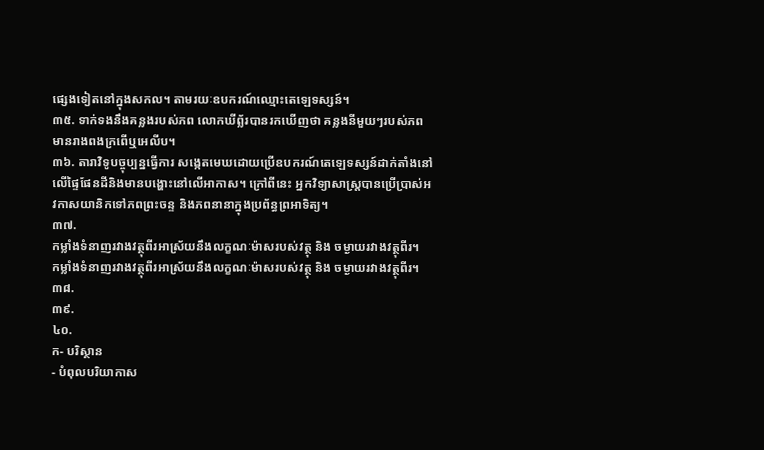ផ្សេងទៀតនៅក្នុងសកល។ តាមរយៈឧបករណ៍ឈ្មោះតេឡេទស្សន៍។
៣៥. ទាក់ទងនឹងគន្លងរបស់ភព លោកឃីព្ល័របានរកឃើញថា គន្លងនីមួយៗរបស់ភពមានរាងពងក្រពើឬអេលីប។
៣៦. តារាវិទូបច្ចុប្បន្នធ្វើការ សង្កេតមេឃដោយប្រើឧបករណ៍តេឡេទស្សន៍ដាក់តាំងនៅលើផ្ទៃផែនដីនិងមានបង្ហោះនៅលើអាកាស។ ក្រៅពីនេះ អ្នកវិទ្យាសាស្ត្របានប្រើប្រាស់អវកាសយានិកទៅភពព្រះចន្ទ និងភពនានាក្នុងប្រព័ន្ធព្រអាទិត្យ។
៣៧.
កម្លាំងទំនាញរវាងវត្ថុពីរអាស្រ័យនឹងលក្ខណៈម៉ាសរបស់វត្ថុ និង ចម្ងាយរវាងវត្ថុពីរ។
កម្លាំងទំនាញរវាងវត្ថុពីរអាស្រ័យនឹងលក្ខណៈម៉ាសរបស់វត្ថុ និង ចម្ងាយរវាងវត្ថុពីរ។
៣៨.
៣៩.
៤០.
ក- បរិស្ថាន
- បំពុលបរិយាកាស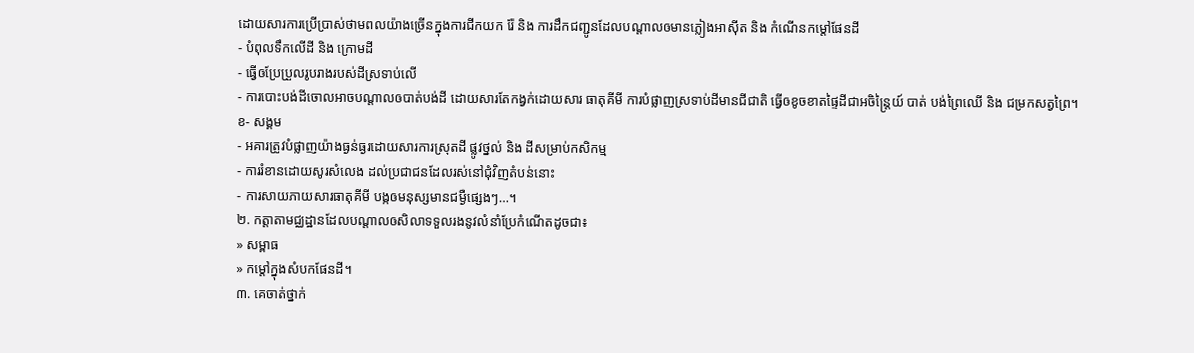ដោយសារការប្រើប្រាស់ថាមពលយ៉ាងច្រើនក្នុងការជីកយក រ៉ែ និង ការដឹកជញ្ជូនដែលបណ្តាលឲមានភ្លៀងអាស៊ីត និង កំណើនកម្តៅផែនដី
- បំពុលទឹកលើដី និង ក្រោមដី
- ធ្វើឲប្រែប្រួលរូបរាងរបស់ដីស្រទាប់លើ
- ការបោះបង់ដីចោលអាចបណ្តាលឲបាត់បង់ដី ដោយសារតែកង្វក់ដោយសារ ធាតុគីមី ការបំផ្លាញស្រទាប់ដីមានជីជាតិ ធ្វើឲខូចខាតផ្ទៃដីជាអចិន្ត្រៃយ៍ បាត់ បង់ព្រៃឈើ និង ជម្រកសត្វព្រៃ។
ខ- សង្គម
- អគារត្រូវបំផ្លាញយ៉ាងធ្ងន់ធ្ងរដោយសារការស្រុតដី ផ្លូវថ្នល់ និង ដីសម្រាប់កសិកម្ម
- ការរំខានដោយសូរសំលេង ដល់ប្រជាជនដែលរស់នៅជុំវិញតំបន់នោះ
- ការសាយភាយសារធាតុគីមី បង្កឲមនុស្សមានជម្ងឺផ្សេងៗ…។
២. កត្តាតាមជ្ឈដ្ឋានដែលបណ្តាលឲសិលាទទួលរងនូវលំនាំប្រែកំណើតដូចជា៖
» សម្ពាធ
» កម្តៅក្នុងសំបកផែនដី។
៣. គេចាត់ថ្នាក់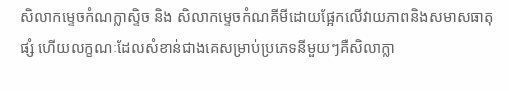សិលាកម្ទេចកំណក្លាស្ទិច និង សិលាកម្ទេចកំណគីមីដោយផ្អែកលើវាយភាពនិងសមាសធាតុ ផ្សំ ហើយលក្ខណៈដែលសំខាន់ជាងគេសម្រាប់ប្រភេទនីមួយៗគឺសិលាក្លា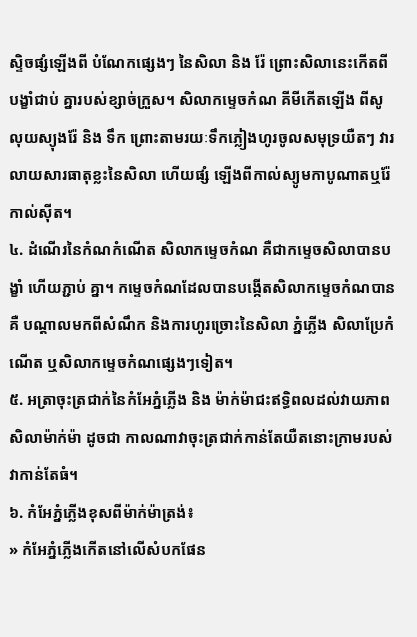ស្ទិចផ្សំឡើងពី បំណែកផ្សេងៗ នៃសិលា និង រ៉ែ ព្រោះសិលានេះកើតពីបង្ខាំជាប់ គ្នារបស់ខ្សាច់ក្រួស។ សិលាកម្ទេចកំណ គីមីកើតឡើង ពីសូលុយស្យុងរ៉ែ និង ទឹក ព្រោះតាមរយៈទឹកភ្លៀងហូរចូលសមុទ្រយឺតៗ វារលាយសារធាតុខ្លះនៃសិលា ហើយផ្សំ ឡើងពីកាល់ស្យូមកាបូណាតឬរ៉ែកាល់ស៊ីត។
៤. ដំណើរនៃកំណកំណើត សិលាកម្ទេចកំណ គឺជាកម្ទេចសិលាបានបង្ខាំ ហើយភ្ជាប់ គ្នា។ កម្ទេចកំណដែលបានបង្កើតសិលាកម្ទេចកំណបានគឺ បណ្តាលមកពីសំណឹក និងការហូរច្រោះនៃសិលា ភ្នំភ្លើង សិលាប្រែកំណើត ឬសិលាកម្ទេចកំណផ្សេងៗទៀត។
៥. អត្រាចុះត្រជាក់នៃកំអែភ្នំភ្លើង និង ម៉ាក់ម៉ាជះឥទ្ធិពលដល់វាយភាពសិលាម៉ាក់ម៉ា ដូចជា កាលណាវាចុះត្រជាក់កាន់តែយឺតនោះក្រាមរបស់វាកាន់តែធំ។
៦. កំអែភ្នំភ្លើងខុសពីម៉ាក់ម៉ាត្រង់៖
» កំអែភ្នំភ្លើងកើតនៅលើសំបកផែន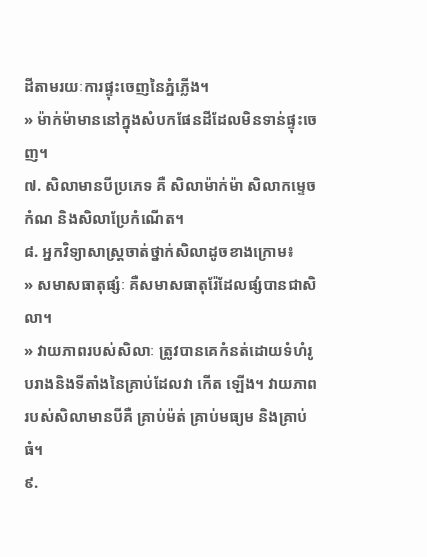ដីតាមរយៈការផ្ទុះចេញនៃភ្នំភ្លើង។
» ម៉ាក់ម៉ាមាននៅក្នុងសំបកផែនដីដែលមិនទាន់ផ្ទុះចេញ។
៧. សិលាមានបីប្រភេទ គឺ សិលាម៉ាក់ម៉ា សិលាកម្ទេចកំណ និងសិលាប្រែកំណើត។
៨. អ្នកវិទ្យាសាស្ត្រចាត់ថ្នាក់សិលាដូចខាងក្រោម៖
» សមាសធាតុផ្សំៈ គឺសមាសធាតុរ៉ែដែលផ្សំបានជាសិលា។
» វាយភាពរបស់សិលាៈ ត្រូវបានគេកំនត់ដោយទំហំរូបរាងនិងទីតាំងនៃគ្រាប់ដែលវា កើត ឡើង។ វាយភាពរបស់សិលាមានបីគឺ គ្រាប់ម៉ត់ គ្រាប់មធ្យម និងគ្រាប់ធំ។
៩.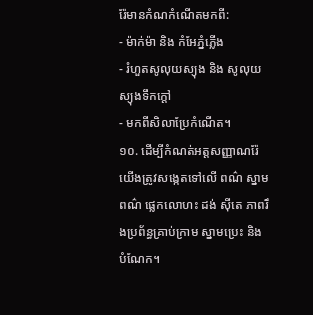រ៉ែមានកំណកំណើតមកពី:
- ម៉ាក់ម៉ា និង កំអែភ្នំភ្លើង
- រំហួតសូលុយស្យុង និង សូលុយស្យុងទឹកក្តៅ
- មកពីសិលាប្រែកំណើត។
១០. ដើម្បីកំណត់អត្តសញ្ញាណរ៉ែ យើងត្រូវសង្កេតទៅលើ ពណ៌ ស្នាមពណ៌ ផ្លេកលោហះ ដង់ ស៊ីតេ ភាពរឹងប្រព័ន្ធគ្រាប់ក្រាម ស្នាមប្រេះ និង បំណែក។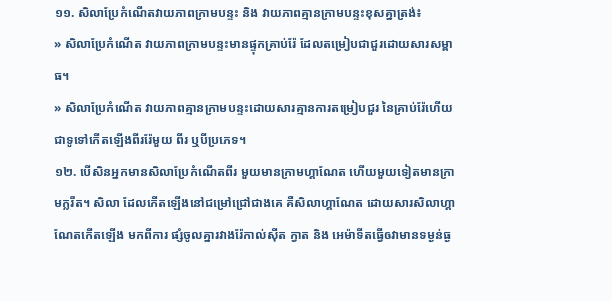១១. សិលាប្រែកំណើតវាយភាពក្រាមបន្ទះ និង វាយភាពគ្មានក្រាមបន្ទះខុសគ្នាត្រង់៖
» សិលាប្រែកំណើត វាយភាពក្រាមបន្ទះមានផ្ទុកគ្រាប់រ៉ែ ដែលតម្រៀបជាជួរដោយសារសម្ពាធ។
» សិលាប្រែកំណើត វាយភាពគ្មានក្រាមបន្ទះដោយសារគ្មានការតម្រៀបជួរ នៃគ្រាប់រ៉ែហើយជាទូទៅកើតឡើងពីររ៉ែមួយ ពីរ ឬបីប្រភេទ។
១២. បើសិនអ្នកមានសិលាប្រែកំណើតពីរ មួយមានក្រាមហ្គាណែត ហើយមួយទៀតមានក្រាមក្លរីត។ សិលា ដែលកើតឡើងនៅជម្រៅជ្រៅជាងគេ គឺសិលាហ្គាណែត ដោយសារសិលាហ្គាណែតកើតឡើង មកពីការ ផ្សំចូលគ្នារវាងរ៉ែកាល់ស៊ីត ក្វាត និង អេម៉ាទីតធ្វើឲវាមានទម្ងន់ធ្ង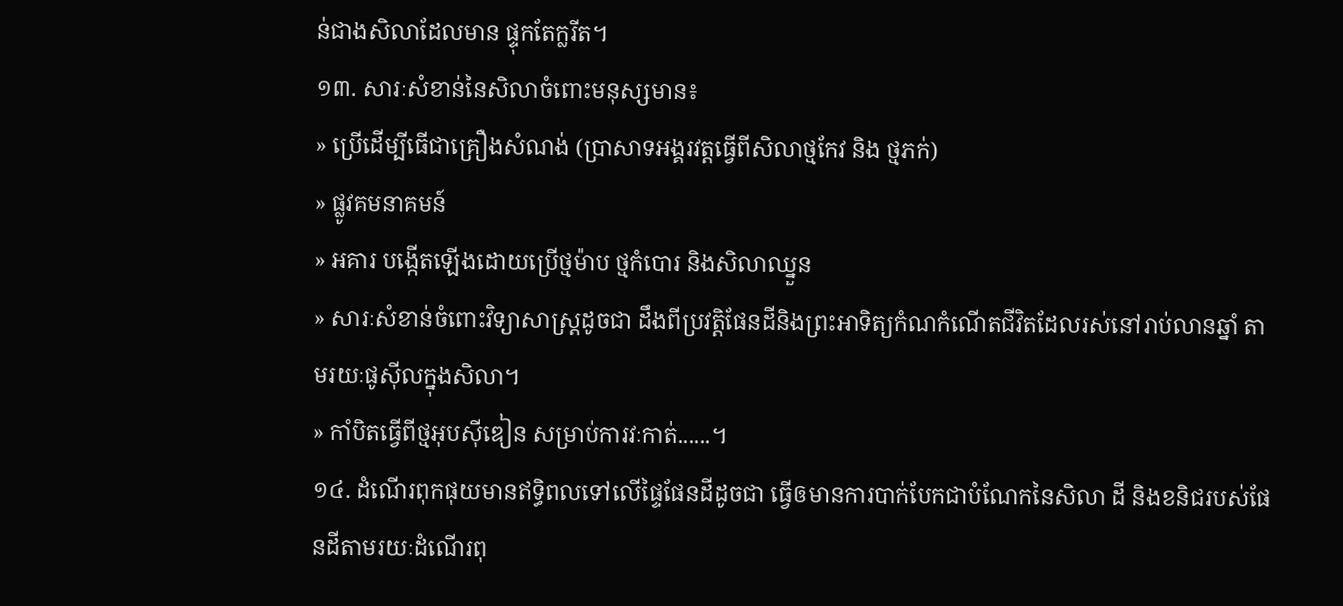ន់ជាងសិលាដែលមាន ផ្ទុកតែក្លរីត។
១៣. សារៈសំខាន់នៃសិលាចំពោះមនុស្សមាន៖
» ប្រើដើម្បីធើជាគ្រឿងសំណង់ (ប្រាសាទអង្គរវត្តធ្វើពីសិលាថ្មកែវ និង ថ្មភក់)
» ផ្លូវគមនាគមន៍
» អគារ បង្កើតឡើងដោយប្រើថ្មម៉ាប ថ្មកំបោរ និងសិលាឈ្នួន
» សារៈសំខាន់ចំពោះវិទ្យាសាស្ត្រដូចជា ដឹងពីប្រវត្តិផែនដីនិងព្រះអាទិត្យកំណកំណើតជីវិតដែលរស់នៅរាប់លានឆ្នាំ តាមរយៈផូស៊ីលក្នុងសិលា។
» កាំបិតធ្វើពីថ្មអុបស៊ីឌៀន សម្រាប់ការវៈកាត់......។
១៤. ដំណើរពុកផុយមានឥទ្ធិពលទៅលើផ្ទៃផែនដីដូចជា ធ្វើឲមានការបាក់បែកជាបំណែកនៃសិលា ដី និងខនិជរបស់ផែនដីតាមរយៈដំណើរពុ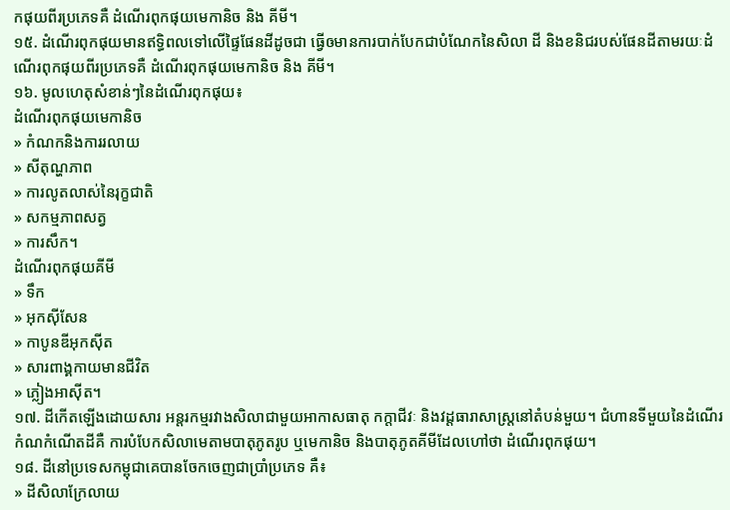កផុយពីរប្រភេទគឺ ដំណើរពុកផុយមេកានិច និង គីមី។
១៥. ដំណើរពុកផុយមានឥទ្ធិពលទៅលើផ្ទៃផែនដីដូចជា ធ្វើឲមានការបាក់បែកជាបំណែកនៃសិលា ដី និងខនិជរបស់ផែនដីតាមរយៈដំណើរពុកផុយពីរប្រភេទគឺ ដំណើរពុកផុយមេកានិច និង គីមី។
១៦. មូលហេតុសំខាន់ៗនៃដំណើរពុកផុយ៖
ដំណើរពុកផុយមេកានិច
» កំណកនិងការរលាយ
» សីតុណ្ហភាព
» ការលូតលាស់នៃរុក្ខជាតិ
» សកម្មភាពសត្វ
» ការសឹក។
ដំណើរពុកផុយគីមី
» ទឹក
» អុកស៊ីសែន
» កាបូនឌីអុកស៊ីត
» សារពាង្គកាយមានជីវិត
» ភ្លៀងអាស៊ីត។
១៧. ដីកើតឡើងដោយសារ អន្តរកម្មរវាងសិលាជាមួយអាកាសធាតុ កក្តាជីវៈ និងវដ្តធារាសាស្ត្រនៅតំបន់មួយ។ ជំហានទីមួយនៃដំណើរកំណកំណើតដីគឺ ការបំបែកសិលាមេតាមបាតុភូតរូប ឬមេកានិច និងបាតុភូតគីមីដែលហៅថា ដំណើរពុកផុយ។
១៨. ដីនៅប្រទេសកម្ពុជាគេបានចែកចេញជាប្រាំប្រភេទ គឺ៖
» ដីសិលាក្រែលាយ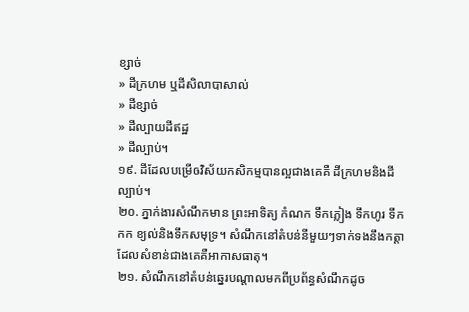ខ្សាច់
» ដីក្រហម ឬដីសិលាបាសាល់
» ដីខ្សាច់
» ដីល្បាយដីឥដ្ឋ
» ដីល្បាប់។
១៩. ដីដែលបម្រើឲវិស័យកសិកម្មបានល្អជាងគេគឺ ដីក្រហមនិងដីល្បាប់។
២០. ភ្នាក់ងារសំណឹកមាន ព្រះអាទិត្យ កំណក ទឹកភ្លៀង ទឹកហូរ ទឹកកក ខ្យល់និងទឹកសមុទ្រ។ សំណឹកនៅតំបន់នីមួយៗទាក់ទងនឹងកត្តាដែលសំខាន់ជាងគេគឺអាកាសធាតុ។
២១. សំណឹកនៅតំបន់ឆ្នេរបណ្តាលមកពីប្រព័ន្ធសំណឹកដូច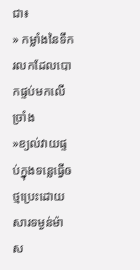ជា៖
» កម្លាំងនៃទឹករលកដែលបោកផ្ទប់មកលើច្រាំង
»ខ្យល់វាយផ្ទប់ក្នុងទន្លេធ្វើឲថ្មប្រេះដោយសារទម្ងន់ម៉ាស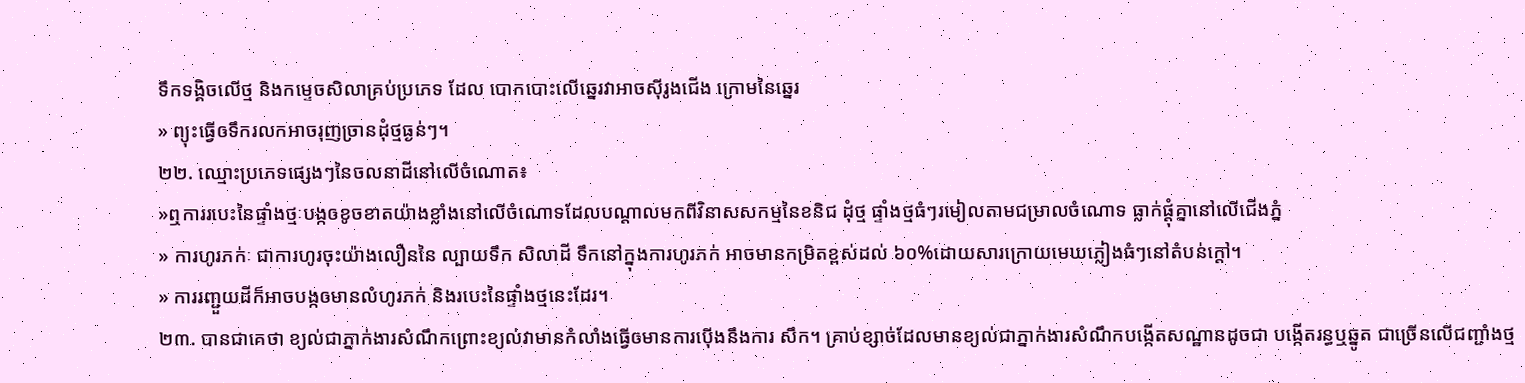ទឹកទង្គិចលើថ្ម និងកម្ទេចសិលាគ្រប់ប្រភេទ ដែល បោកបោះលើឆ្នេរវាអាចស៊ីរូងជើង ក្រោមនៃឆ្នេរ
» ព្យុះធ្វើឲទឹករលកអាចរុញច្រានដុំថ្មធ្ងន់ៗ។
២២. ឈ្មោះប្រភេទផ្សេងៗនៃចលនាដីនៅលើចំណោត៖
»ឮការរបេះនៃផ្ទាំងថ្មៈបង្កឲខូចខាតយ៉ាងខ្លាំងនៅលើចំណោទដែលបណ្តាលមកពីវិនាសសកម្មនៃខនិជ ដុំថ្ម ផ្ទាំងថ្មធំៗរមៀលតាមជម្រាលចំណោទ ធ្លាក់ផ្តុំគ្នានៅលើជើងភ្នំ
» ការហូរភក់ៈ ជាការហូរចុះយ៉ាងលឿននៃ ល្បាយទឹក សិលាដី ទឹកនៅក្នុងការហូរភក់ អាចមានកម្រិតខ្ពស់ដល់ ៦០%ដោយសារក្រោយមេឃភ្លៀងធំៗនៅតំបន់ក្តៅ។
» ការរញ្ជួយដីក៏អាចបង្កឲមានលំហូរភក់ និងរបេះនៃផ្ទាំងថ្មនេះដែរ។
២៣. បានជាគេថា ខ្យល់ជាភ្នាក់ងារសំណឹកព្រោះខ្យល់វាមានកំលាំងធ្វើឲមានការប៉ើងនឹងការ សឹក។ គ្រាប់ខ្សាច់ដែលមានខ្យល់ជាភ្នាក់ងារសំណឹកបង្កើតសណ្ឋានដូចជា បង្កើតរន្ធឬឆ្នូត ជាច្រើនលើជញ្ជាំងថ្ម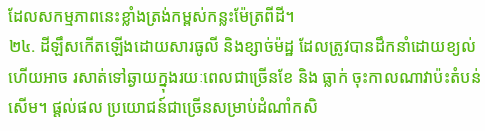ដែលសកម្មភាពនេះខ្លាំងត្រង់កម្ពស់កន្លះម៉ែត្រពីដី។
២៤. ដីឡឹសកើតឡើងដោយសារធូលី និងខ្សាច់ម៉ដ្ឋ ដែលត្រូវបានដឹកនាំដោយខ្យល់ ហើយអាច រសាត់ទៅឆ្ងាយក្នុងរយៈពេលជាច្រើនខែ និង ធ្លាក់ ចុះកាលណាវាប៉ះតំបន់សើម។ ផ្តល់ផល ប្រយោជន៍ជាច្រើនសម្រាប់ដំណាំកសិ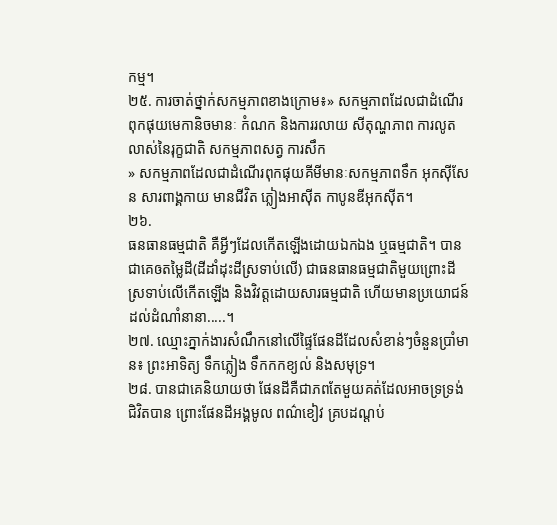កម្ម។
២៥. ការចាត់ថ្នាក់សកម្មភាពខាងក្រោម៖» សកម្មភាពដែលជាដំណើរពុកផុយមេកានិចមានៈ កំណក និងការរលាយ សីតុណ្ហភាព ការលូតលាស់នៃរុក្ខជាតិ សកម្មភាពសត្វ ការសឹក
» សកម្មភាពដែលជាដំណើរពុកផុយគីមីមានៈសកម្មភាពទឹក អុកស៊ីសែន សារពាង្គកាយ មានជីវិត ភ្លៀងអាស៊ីត កាបូនឌីអុកស៊ីត។
២៦.
ធនធានធម្មជាតិ គឺអ្វីៗដែលកើតឡើងដោយឯកឯង ឬធម្មជាតិ។ បានជាគេឲតម្លៃដី(ដីដាំដុះដីស្រទាប់លើ) ជាធនធានធម្មជាតិមួយព្រោះដី ស្រទាប់លើកើតឡើង និងវិវត្តដោយសារធម្មជាតិ ហើយមានប្រយោជន៍ដល់ដំណាំនានា.....។
២៧. ឈ្មោះភ្នាក់ងារសំណឹកនៅលើផ្ទៃផែនដីដែលសំខាន់ៗចំនួនប្រាំមាន៖ ព្រះអាទិត្យ ទឹកភ្លៀង ទឹកកកខ្យល់ និងសមុទ្រ។
២៨. បានជាគេនិយាយថា ផែនដីគឺជាភពតែមួយគត់ដែលអាចទ្រទ្រង់ជិវិតបាន ព្រោះផែនដីអង្គមូល ពណ៌ខៀវ គ្របដណ្តប់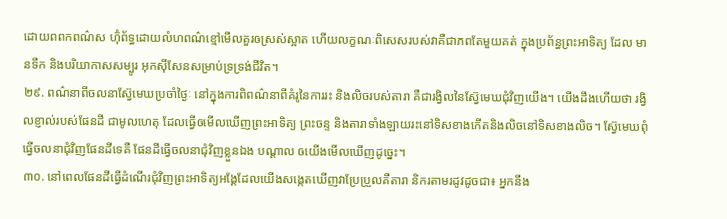ដោយពពកពណ៌ស ហ៊ុំព័ទ្ធដោយលំហពណ៌ខ្មៅមើលគួរឲស្រស់ស្អាត ហើយលក្ខណៈពិសេសរបស់វាគឺជាភពតែមួយគត់ ក្នុងប្រព័ន្ធព្រះអាទិត្យ ដែល មានទឹក និងបរិយាកាសសម្បូរ អុកស៊ីសែនសម្រាប់ទ្រទ្រង់ជីវិត។
២៩. ពណ៌នាពីចលនាស៊្វែមេឃប្រចាំថ្ងៃៈ នៅក្នុងការពិពណ៌នាពីគំរូនៃការរះ និងលិចរបស់តារា គឺជារង្វិលនៃស៊្វែមេឃជុំវិញយើង។ យើងដឹងហើយថា រង្វិលខ្ញាល់របស់ផែនដី ជាមូលហេតុ ដែលធ្វើឲមើលឃើញព្រះអាទិត្យ ព្រះចន្ទ និងតារាទាំងឡាយរះនៅទិសខាងកើតនិងលិចនៅទិសខាងលិច។ ស៊្វែមេឃពុំធ្វើចលនាជុំវិញផែនដីទេគឺ ផែនដីធ្វើចលនាជុំវិញខ្លួនឯង បណ្តាល ឲយើងមើលឃើញដូច្នេះ។
៣០. នៅពេលផែនដីធ្វើដំណើរជុំវិញព្រះអាទិត្យអង្គែដែលយើងសង្កេតឃើញវាប្រែប្រួលគឺតារា និករតាមរដូវដូចជា៖ អ្នកនឹង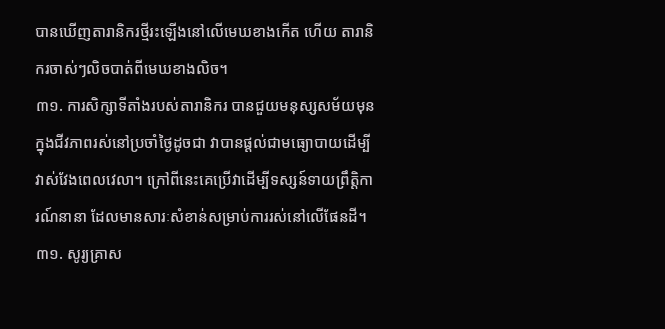បានឃើញតារានិករថ្មីរះឡើងនៅលើមេឃខាងកើត ហើយ តារានិករចាស់ៗលិចបាត់ពីមេឃខាងលិច។
៣១. ការសិក្សាទីតាំងរបស់តារានិករ បានជួយមនុស្សសម័យមុនក្នុងជីវភាពរស់នៅប្រចាំថ្ងៃដូចជា វាបានផ្តល់ជាមធ្យោបាយដើម្បីវាស់វែងពេលវេលា។ ក្រៅពីនេះគេប្រើវាដើម្បីទស្សន៍ទាយព្រឹត្តិការណ៍នានា ដែលមានសារៈសំខាន់សម្រាប់ការរស់នៅលើផែនដី។
៣១. សូរ្យគ្រាស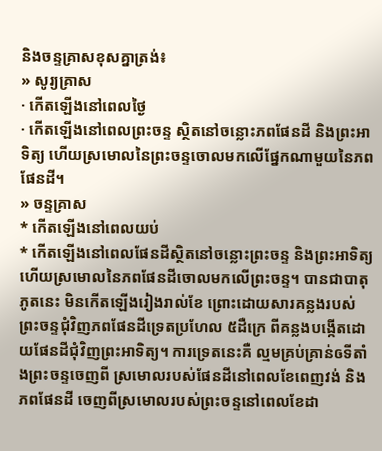និងចន្ទគ្រាសខុសគ្នាត្រង់៖
» សូរ្យគ្រាស
· កើតឡើងនៅពេលថ្ងៃ
· កើតឡើងនៅពេលព្រះចន្ទ ស្ថិតនៅចន្លោះភពផែនដី និងព្រះអាទិត្យ ហើយស្រមោលនៃព្រះចន្ទចោលមកលើផ្នែកណាមួយនៃភពផែនដី។
» ចន្ទគ្រាស
* កើតឡើងនៅពេលយប់
* កើតឡើងនៅពេលផែនដីស្ថិតនៅចន្លោះព្រះចន្ទ និងព្រះអាទិត្យ ហើយស្រមោលនៃភពផែនដីចោលមកលើព្រះចន្ទ។ បានជាបាតុភូតនេះ មិនកើតឡើងរៀងរាល់ខែ ព្រោះដោយសារគន្លងរបស់ព្រះចន្ទជុំវិញភពផែនដីទ្រេតប្រហែល ៥ដឺក្រេ ពីគន្លងបង្កើតដោយផែនដីជុំវិញព្រះអាទិត្យ។ ការទ្រេតនេះគឺ ល្មមគ្រប់គ្រាន់ឲទីតាំងព្រះចន្ទចេញពី ស្រមោលរបស់ផែនដីនៅពេលខែពេញវង់ និង ភពផែនដី ចេញពីស្រមោលរបស់ព្រះចន្ទនៅពេលខែដា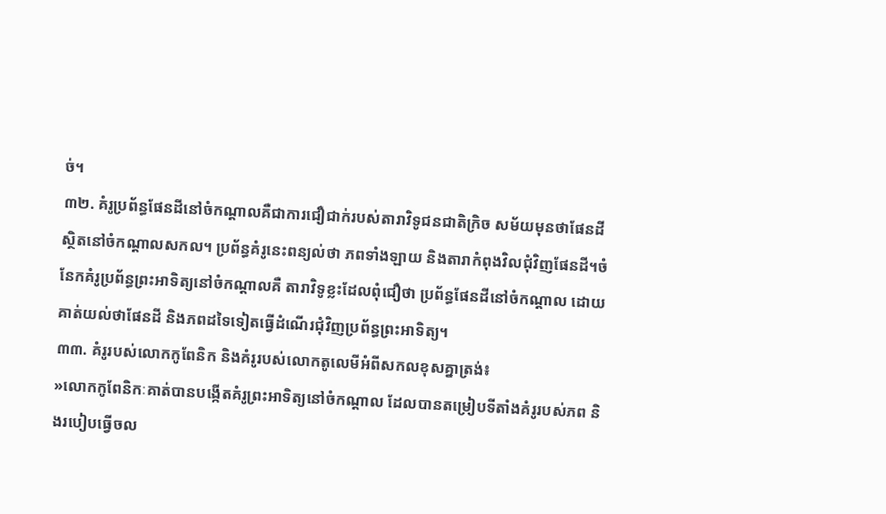ច់។
៣២. គំរូប្រព័ន្ធផែនដីនៅចំកណ្តាលគឺជាការជឿជាក់របស់តារាវិទូជនជាតិក្រិច សម័យមុនថាផែនដីស្ថិតនៅចំកណ្តាលសកល។ ប្រព័ន្ធគំរូនេះពន្យល់ថា ភពទាំងឡាយ និងតារាកំពុងវិលជុំវិញផែនដី។ចំនែកគំរូប្រព័ន្ធព្រះអាទិត្យនៅចំកណ្តាលគឺ តារាវិទូខ្លះដែលពុំជឿថា ប្រព័ន្ធផែនដីនៅចំកណ្តាល ដោយគាត់យល់ថាផែនដី និងភពដទៃទៀតធ្វើដំណើរជុំវិញប្រព័ន្ធព្រះអាទិត្យ។
៣៣. គំរូរបស់លោកកូពែនិក និងគំរូរបស់លោកតូលេមីអំពីសកលខុសគ្នាត្រង់៖
»លោកកូពែនិកៈគាត់បានបង្កើតគំរូព្រះអាទិត្យនៅចំកណ្តាល ដែលបានតម្រៀបទីតាំងគំរូរបស់ភព និងរបៀបធ្វើចល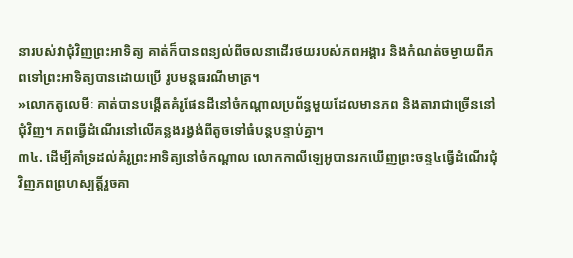នារបស់វាជុំវិញព្រះអាទិត្យ គាត់ក៏បានពន្យល់ពីចលនាដើរថយរបស់ភពអង្គារ និងកំណត់ចម្ងាយពីភពទៅព្រះអាទិត្យបានដោយប្រើ រូបមន្តធរណីមាត្រ។
»លោកតូលេមីៈ គាត់បានបង្គើតគំរូផែនដីនៅចំកណ្តាលប្រព័ន្ធមួយដែលមានភព និងតារាជាច្រើននៅជុំវិញ។ ភពធ្វើដំណើរនៅលើគន្លងរង្វង់ពីតូចទៅធំបន្តបន្ទាប់គ្នា។
៣៤. ដើម្បីគាំទ្រដល់គំរូព្រះអាទិត្យនៅចំកណ្តាល លោកកាលីឡេអូបានរកឃើញព្រះចន្ទ៤ធ្វើដំណើរជុំវិញភពព្រហស្បត្តិ៍រួចគា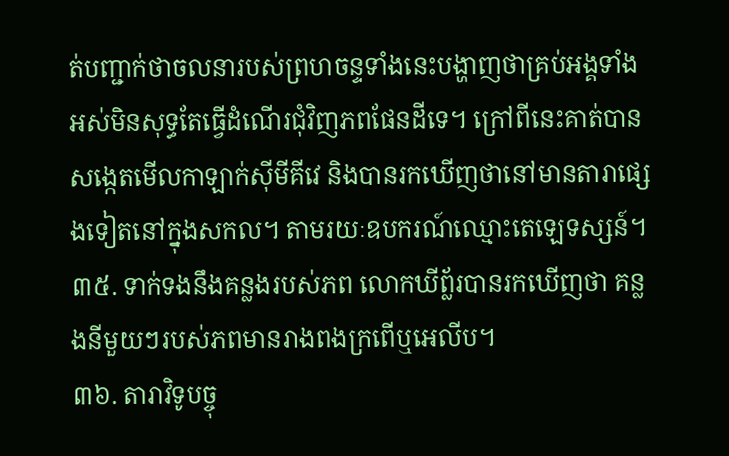ត់បញ្ជាក់ថាចលនារបស់ព្រហចន្ទទាំងនេះបង្ហាញថាគ្រប់អង្គទាំងអស់មិនសុទ្ធតែធ្វើដំណើរជុំវិញភពផែនដីទេ។ ក្រៅពីនេះគាត់បានសង្កេតមើលកាឡាក់ស៊ីមីគីវេ និងបានរកឃើញថានៅមានតារាផ្សេងទៀតនៅក្នុងសកល។ តាមរយៈឧបករណ៍ឈ្មោះតេឡេទស្សន៍។
៣៥. ទាក់ទងនឹងគន្លងរបស់ភព លោកឃីព្ល័របានរកឃើញថា គន្លងនីមួយៗរបស់ភពមានរាងពងក្រពើឬអេលីប។
៣៦. តារាវិទូបច្ចុ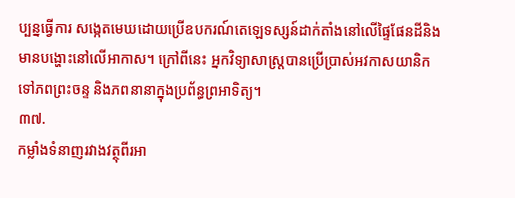ប្បន្នធ្វើការ សង្កេតមេឃដោយប្រើឧបករណ៍តេឡេទស្សន៍ដាក់តាំងនៅលើផ្ទៃផែនដីនិងមានបង្ហោះនៅលើអាកាស។ ក្រៅពីនេះ អ្នកវិទ្យាសាស្ត្របានប្រើប្រាស់អវកាសយានិកទៅភពព្រះចន្ទ និងភពនានាក្នុងប្រព័ន្ធព្រអាទិត្យ។
៣៧.
កម្លាំងទំនាញរវាងវត្ថុពីរអា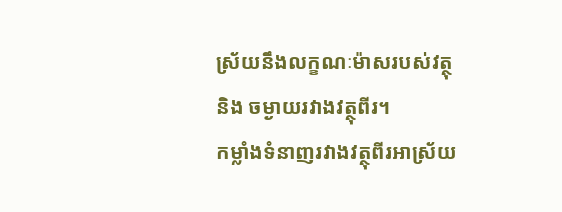ស្រ័យនឹងលក្ខណៈម៉ាសរបស់វត្ថុ និង ចម្ងាយរវាងវត្ថុពីរ។
កម្លាំងទំនាញរវាងវត្ថុពីរអាស្រ័យ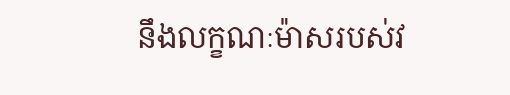នឹងលក្ខណៈម៉ាសរបស់វ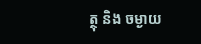ត្ថុ និង ចម្ងាយ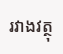រវាងវត្ថុ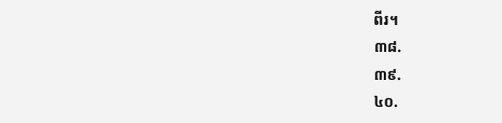ពីរ។
៣៨.
៣៩.
៤០.